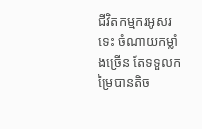ជីវិតកម្មករអូសរទេះ ចំណាយកម្លាំងច្រើន តែទទួលកម្រៃបានតិច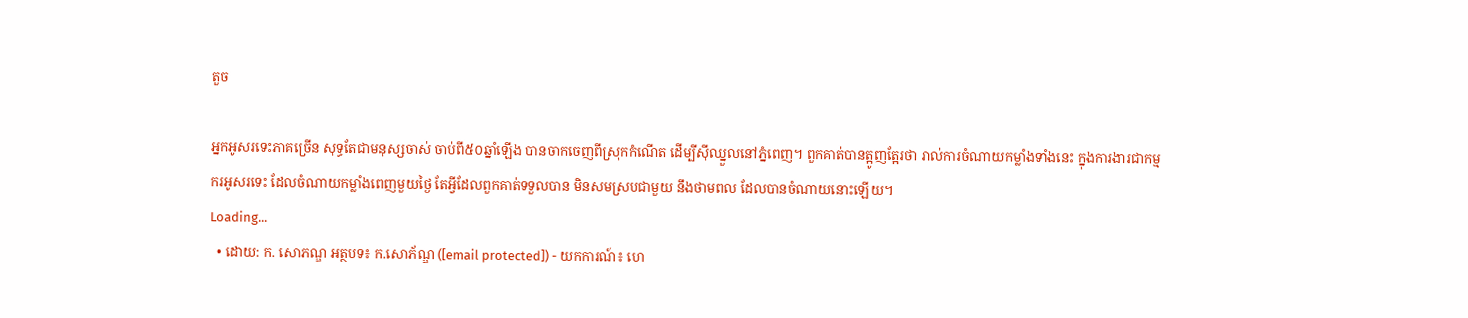តួច

អ្នកអូសរទេះភាគច្រើន សុទ្ធតែជាមនុស្សចាស់ ចាប់ពី៥០ឆ្នាំឡើង បានចាកចេញពីស្រុកកំណើត ដើម្បីស៊ីឈ្នួលនៅភ្នំពេញ។ ពួកគាត់បានត្អូញត្អែរថា រាល់ការចំណាយកម្លាំងទាំងនេះ ក្នុងការងារជាកម្មករអូសរទេះ ដែលចំណាយកម្លាំងពេញមួយថ្ងៃ តែអ្វីដែលពួកគាត់ទទួលបាន មិនសមស្របជាមួយ នឹងថាមពល ដែលបានចំណាយនោះឡើយ។
Loading...
  • ដោយ: ក. សោភណ្ឌ អត្ថបទ៖ ក.សោភ័ណ្ឌ ([email protected]) - យកការណ៍៖ ហេ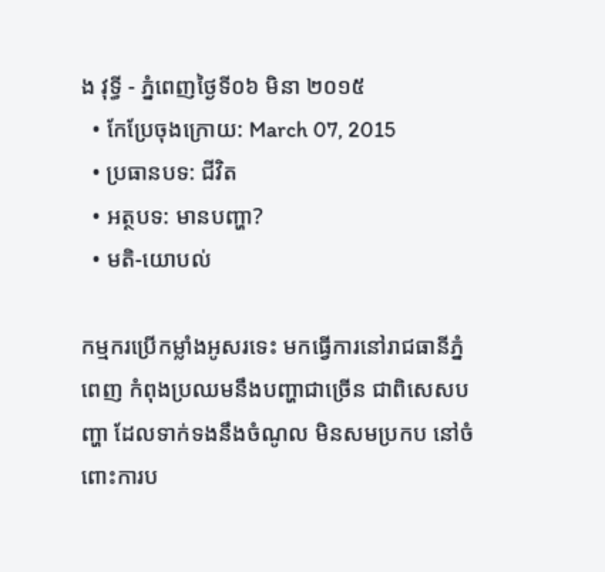ង វុទ្ធី - ភ្នំពេញថ្ងៃទី០៦ មិនា ២០១៥
  • កែប្រែចុងក្រោយ: March 07, 2015
  • ប្រធានបទ: ជីវិត
  • អត្ថបទ: មានបញ្ហា?
  • មតិ-យោបល់

កម្មករប្រើកម្លាំងអូសរទេះ មកធ្វើការនៅរាជធានីភ្នំពេញ កំពុងប្រឈមនឹងបញ្ហាជាច្រើន ជាពិសេសបញ្ហា ដែលទាក់ទងនឹងចំណូល មិនសមប្រកប នៅចំពោះការប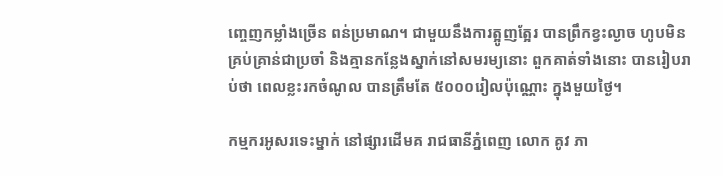ញ្ចេញកម្លាំងច្រើន ពន់ប្រមាណ។ ជាមួយនឹងការត្អូញត្អែរ បានព្រឹកខ្វះល្ងាច ហូបមិនគ្រប់គ្រាន់ជាប្រចាំ និងគ្មានកន្លែងស្នាក់នៅសមរម្យនោះ ពួកគាត់ទាំងនោះ បានរៀបរាប់ថា ពេលខ្លះរកចំណូល បានត្រឹមតែ ៥០០០រៀលប៉ុណ្ណោះ ក្នុងមួយថ្ងៃ។

កម្មករអូសរទេះម្នាក់ នៅផ្សារដើមគ រាជធានីភ្នំពេញ លោក គូវ ភា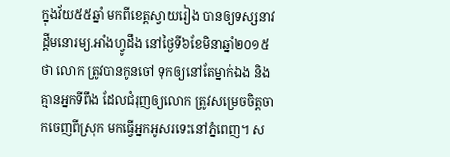ក្នុងវ័យ៥៥ឆ្នាំ មកពីខេត្តស្វាយរៀង បានឲ្យទស្សនាវដ្តីមនោរម្យ.អាំងហ្វូដឹង នៅថ្ងៃទី៦ខែមិនាឆ្នាំ២០១៥ថា លោក ត្រូវបានកូនចៅ ទុកឲ្យនៅតែម្នាក់ឯង និងគ្មានអ្នកទីពឹង ដែលជំរុញឲ្យលោក ត្រូវសម្រេចចិត្តចាកចេញពីស្រុក មកធ្វើអ្នកអូសរទេះនៅភ្នំពេញ។ ស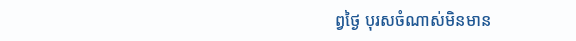ព្វថ្ងៃ បុរសចំណាស់មិនមាន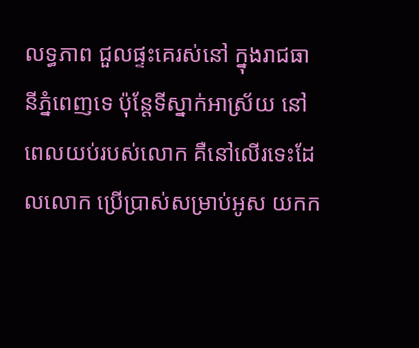លទ្ធភាព ជួលផ្ទះគេរស់នៅ ក្នុងរាជធានីភ្នំពេញទេ ប៉ុន្តែទីស្នាក់អាស្រ័យ នៅពេលយប់របស់លោក គឺនៅលើរទេះដែលលោក ប្រើប្រាស់សម្រាប់អូស យកក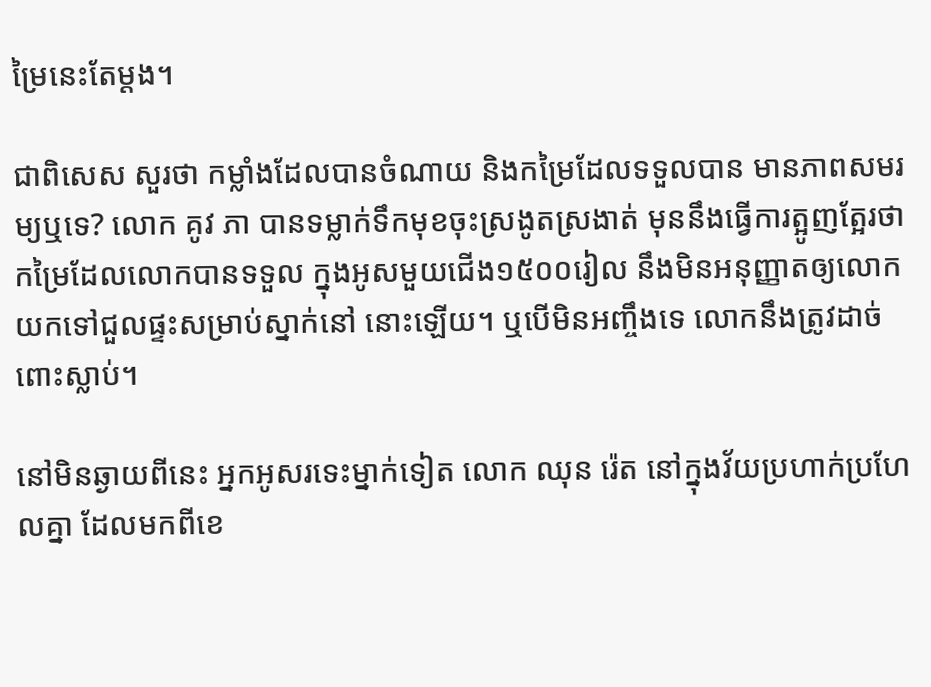ម្រៃនេះតែម្ដង។

ជាពិសេស សួរថា កម្លាំងដែលបានចំណាយ និងកម្រៃដែលទទួលបាន មានភាពសមរម្យឬទេ? លោក គូវ ភា បានទម្លាក់ទឹកមុខចុះស្រងូតស្រងាត់ មុននឹងធ្វើការត្អូញត្អែរថា កម្រៃដែលលោកបានទទួល ក្នុងអូសមួយជើង១៥០០រៀល នឹងមិនអនុញ្ញាតឲ្យលោក យកទៅជួលផ្ទះសម្រាប់ស្នាក់នៅ នោះឡើយ។ ឬបើមិនអញ្ចឹងទេ លោកនឹងត្រូវដាច់ពោះស្លាប់។

នៅមិនឆ្ងាយពីនេះ អ្នកអូសរទេះម្នាក់ទៀត លោក ឈុន រ៉េត នៅក្នុងវ័យប្រហាក់ប្រហែលគ្នា ដែលមកពីខេ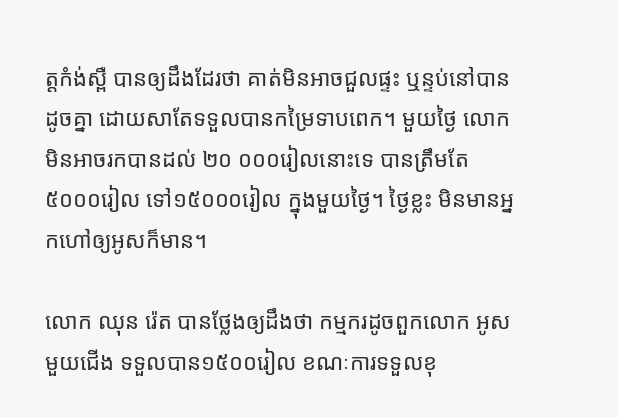ត្តកំង់ស្ពឺ បានឲ្យដឹងដែរថា គាត់មិនអាចជួលផ្ទះ ឬន្ទប់នៅបានដូចគ្នា ដោយសាតែទទួលបានកម្រៃទាបពេក។ មួយថ្ងៃ លោកមិនអាចរកបានដល់ ២០ ០០០រៀលនោះទេ បានត្រឹមតែ៥០០០រៀល ទៅ១៥០០០រៀល ក្នុងមួយថ្ងៃ។ ថ្ងៃខ្លះ មិនមានអ្នកហៅឲ្យអូសក៏មាន។

លោក ឈុន រ៉េត បានថ្លែងឲ្យដឹងថា កម្មករដូចពួកលោក អូសមួយជើង ទទួលបាន១៥០០រៀល ខណៈការទទួលខុ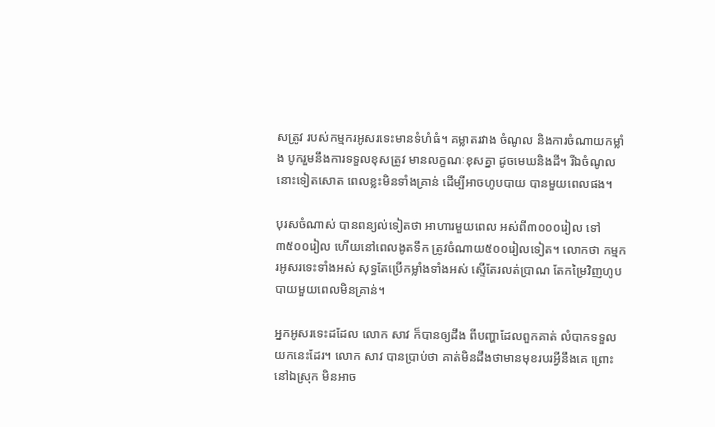សត្រូវ របស់កម្មករអូសរទេះមានទំហំធំ។ គម្លាតរវាង ចំណូល និងការចំណាយកម្លាំង បូករួមនឹងការទទួលខុសត្រូវ មានលក្ខណៈខុសគ្នា ដូចមេឃនិងដី។ រីឯចំណូលនោះទៀតសោត ពេលខ្លះមិនទាំងគ្រាន់ ដើម្បីអាចហូបបាយ បានមួយពេលផង។

បុរសចំណាស់ បានពន្យល់ទៀតថា អាហារមួយពេល អស់ពី៣០០០រៀល ទៅ៣៥០០រៀល ហើយនៅពេលងូតទឹក ត្រូវចំណាយ៥០០រៀលទៀត។ លោកថា កម្មករអូសរទេះទាំងអស់ សុទ្ធតែប្រើកម្លាំងទាំងអស់ ស្ទើតែរលត់ប្រាណ តែកម្រៃវិញហូបបាយមួយពេលមិនគ្រាន់។

អ្នកអូសរទេះដដែល លោក សាវ ក៏បានឲ្យដឹង ពីបញ្ហាដែលពួកគាត់ លំបាកទទួលយកនេះដែរ។ លោក សាវ បានប្រាប់ថា គាត់មិនដឹងថាមានមុខរបរអ្វីនឹងគេ ព្រោះនៅឯស្រុក មិនអាច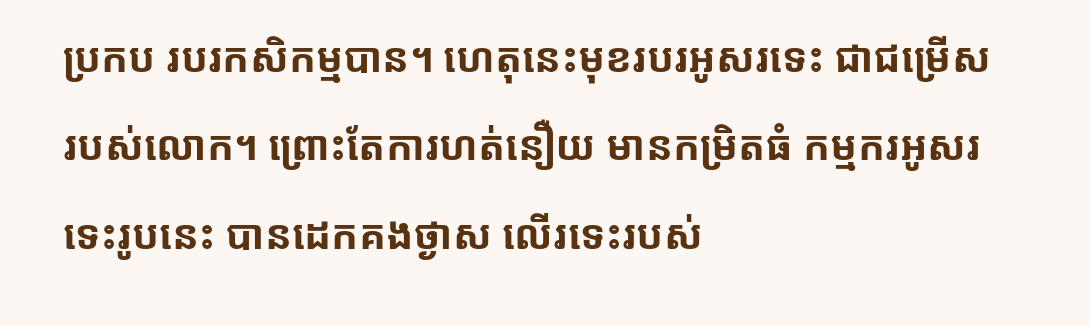ប្រកប របរកសិកម្មបាន។ ហេតុនេះមុខរបរអូសរទេះ ជាជម្រើសរបស់លោក។ ព្រោះតែការហត់នឿយ មានកម្រិតធំ កម្មករអូសរទេះរូបនេះ បានដេកគងថ្ងាស លើរទេះរបស់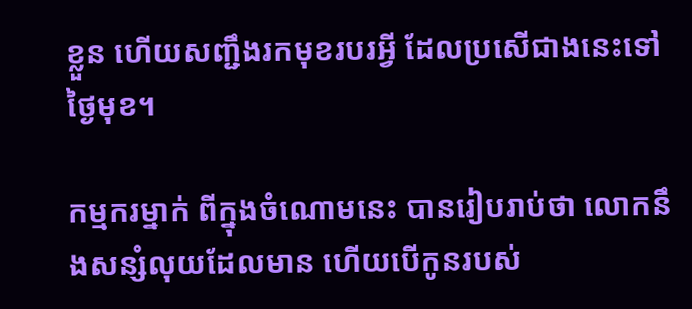ខ្លួន ហើយសញ្ជឹងរកមុខរបរអ្វី ដែលប្រសើជាងនេះទៅថ្ងៃមុខ។

កម្មករម្នាក់ ពីក្នុងចំណោមនេះ បានរៀបរាប់ថា លោកនឹងសន្សំលុយដែលមាន ហើយបើកូនរបស់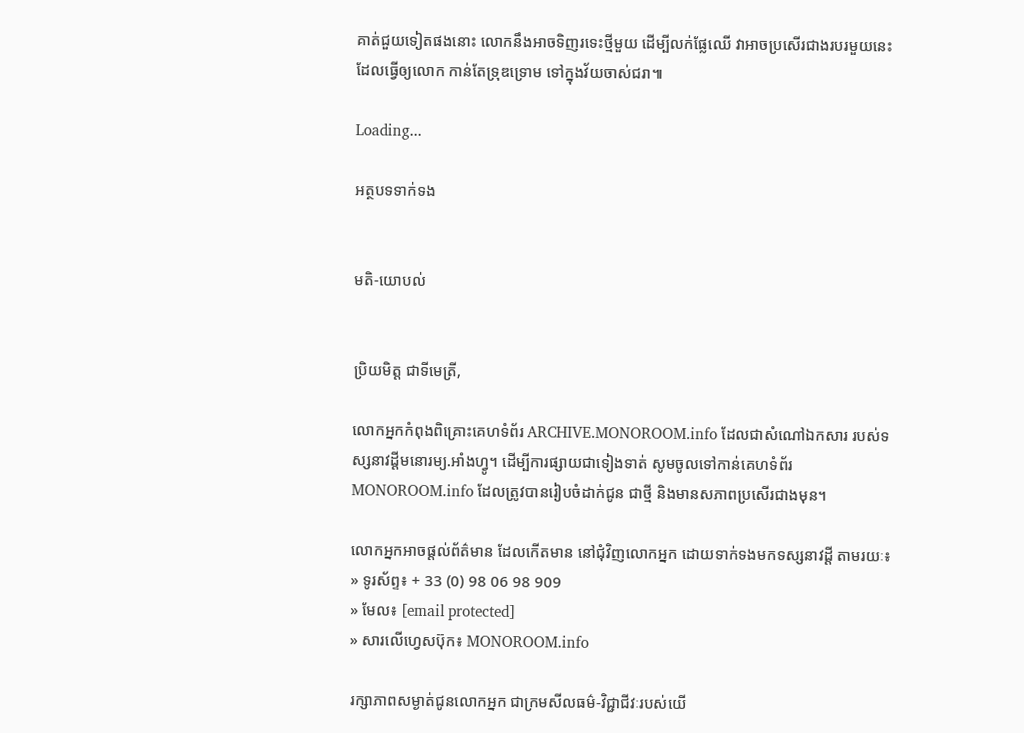គាត់ជួយទៀតផងនោះ លោកនឹងអាចទិញរទេះថ្មីមួយ ដើម្បីលក់ផ្លែឈើ វាអាចប្រសើរជាងរបរមួយនេះ ដែលធ្វើឲ្យលោក កាន់តែទ្រុឌទ្រោម ទៅក្នុងវ័យចាស់ជរា៕

Loading...

អត្ថបទទាក់ទង


មតិ-យោបល់


ប្រិយមិត្ត ជាទីមេត្រី,

លោកអ្នកកំពុងពិគ្រោះគេហទំព័រ ARCHIVE.MONOROOM.info ដែលជាសំណៅឯកសារ របស់ទស្សនាវដ្ដីមនោរម្យ.អាំងហ្វូ។ ដើម្បីការផ្សាយជាទៀងទាត់ សូមចូលទៅកាន់គេហទំព័រ MONOROOM.info ដែលត្រូវបានរៀបចំដាក់ជូន ជាថ្មី និងមានសភាពប្រសើរជាងមុន។

លោកអ្នកអាចផ្ដល់ព័ត៌មាន ដែលកើតមាន នៅជុំវិញលោកអ្នក ដោយទាក់ទងមកទស្សនាវដ្ដី តាមរយៈ៖
» ទូរស័ព្ទ៖ + 33 (0) 98 06 98 909
» មែល៖ [email protected]
» សារលើហ្វេសប៊ុក៖ MONOROOM.info

រក្សាភាពសម្ងាត់ជូនលោកអ្នក ជាក្រមសីលធម៌-វិជ្ជាជីវៈរបស់យើ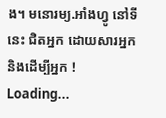ង។ មនោរម្យ.អាំងហ្វូ នៅទីនេះ ជិតអ្នក ដោយសារអ្នក និងដើម្បីអ្នក !
Loading...